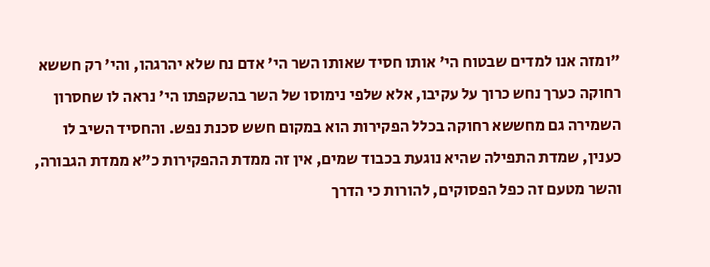"ומזה אנו למדים שבטוח הי' אותו חסיד שאותו השר הי' אדם נח שלא יהרגהו, והי' רק חששא רחוקה כערך נחש כרוך על עקיבו, אלא שלפי נימוסו של השר בהשקפתו הי' נראה לו שחסרון השמירה גם מחששא רחוקה בכלל הפקירות הוא במקום חשש סכנת נפש. והחסיד השיב לו כענין, שמדת התפילה שהיא נוגעת בכבוד שמים, אין זה ממדת ההפקירות כ"א ממדת הגבורה, והשר מטעם זה כפל הפסוקים, להורות כי הדרך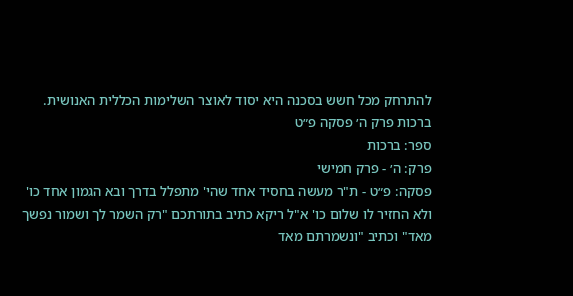להתרחק מכל חשש בסכנה היא יסוד לאוצר השלימות הכללית האנושית.
ברכות פרק ה׳ פסקה פ״ט
ספר: ברכות
פרק: ה׳ - פרק חמישי
פסקה: פ״ט - ת"ר מעשה בחסיד אחד שהי' מתפלל בדרך ובא הגמון אחד כו' ולא החזיר לו שלום כו' א"ל ריקא כתיב בתורתכם "רק השמר לך ושמור נפשך מאד" וכתיב "ונשמרתם מאד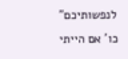לנפשותיכם" כו' אם הייתי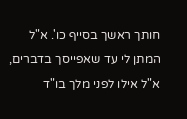חותך ראשך בסייף כו'. א"ל המתן לי עד שאפייסך בדברים, א"ל אילו לפני מלך בו"ד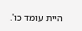היית עומד כו'.